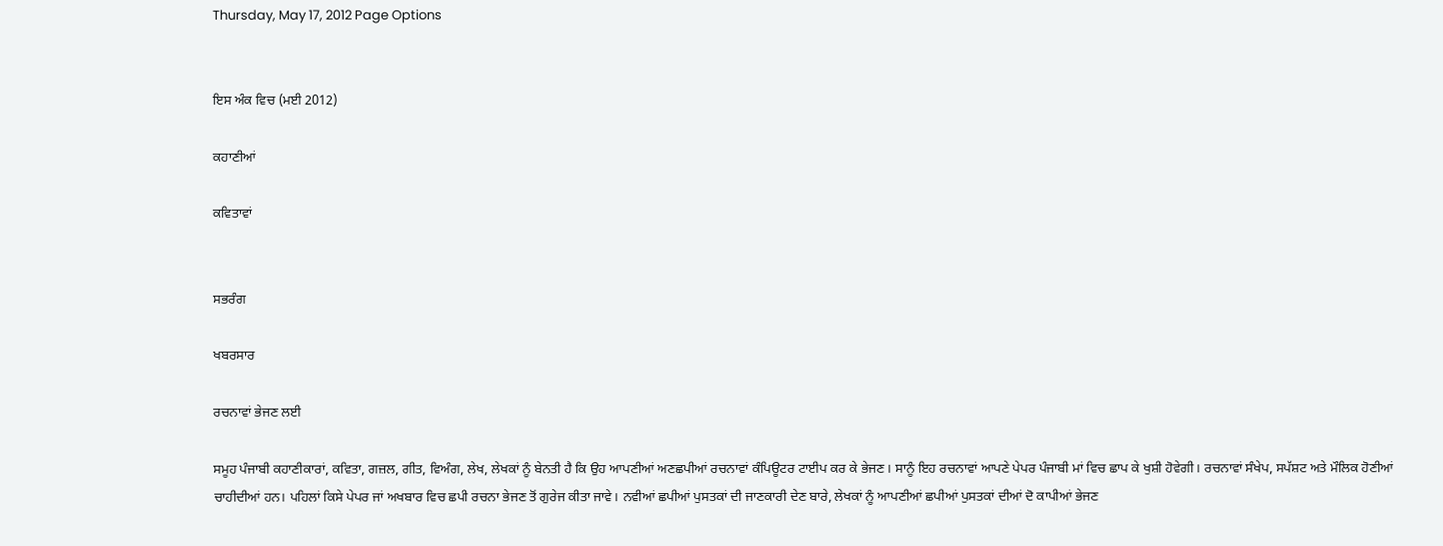Thursday, May 17, 2012 Page Options


ਇਸ ਅੰਕ ਵਿਚ (ਮਈ 2012)

ਕਹਾਣੀਆਂ

ਕਵਿਤਾਵਾਂ


ਸਭਰੰਗ

ਖਬਰਸਾਰ

ਰਚਨਾਵਾਂ ਭੇਜਣ ਲਈ

ਸਮੂਹ ਪੰਜਾਬੀ ਕਹਾਣੀਕਾਰਾਂ, ਕਵਿਤਾ, ਗਜ਼ਲ, ਗੀਤ, ਵਿਅੰਗ, ਲੇਖ, ਲੇਖਕਾਂ ਨੂੰ ਬੇਨਤੀ ਹੈ ਕਿ ਉਹ ਆਪਣੀਆਂ ਅਣਛਪੀਆਂ ਰਚਨਾਵਾਂ ਕੰਪਿਊਟਰ ਟਾਈਪ ਕਰ ਕੇ ਭੇਜਣ। ਸਾਨੂੰ ਇਹ ਰਚਨਾਵਾਂ ਆਪਣੇ ਪੇਪਰ ਪੰਜਾਬੀ ਮਾਂ ਵਿਚ ਛਾਪ ਕੇ ਖੁਸ਼ੀ ਹੋਵੇਗੀ। ਰਚਨਾਵਾਂ ਸੰਖੇਪ, ਸਪੱਸ਼ਟ ਅਤੇ ਮੌਲਿਕ ਹੋਣੀਆਂ ਚਾਹੀਦੀਆਂ ਹਨ। ਪਹਿਲਾਂ ਕਿਸੇ ਪੇਪਰ ਜਾਂ ਅਖਬਾਰ ਵਿਚ ਛਪੀ ਰਚਨਾ ਭੇਜਣ ਤੋਂ ਗੁਰੇਜ ਕੀਤਾ ਜਾਵੇ। ਨਵੀਆਂ ਛਪੀਆਂ ਪੁਸਤਕਾਂ ਦੀ ਜਾਣਕਾਰੀ ਦੇਣ ਬਾਰੇ, ਲੇਖਕਾਂ ਨੂੰ ਆਪਣੀਆਂ ਛਪੀਆਂ ਪੁਸਤਕਾਂ ਦੀਆਂ ਦੋ ਕਾਪੀਆਂ ਭੇਜਣ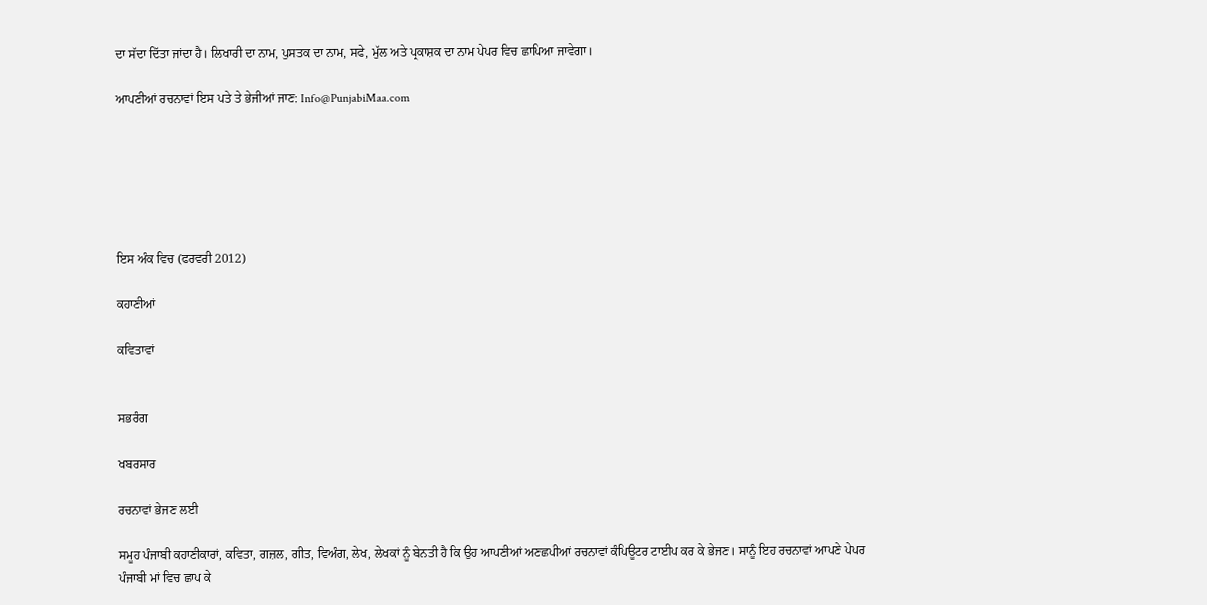ਦਾ ਸੱਦਾ ਦਿੱਤਾ ਜਾਂਦਾ ਹੈ। ਲਿਖਾਰੀ ਦਾ ਨਾਮ, ਪੁਸਤਕ ਦਾ ਨਾਮ, ਸਫੇ, ਮੁੱਲ ਅਤੇ ਪ੍ਰਕਾਸ਼ਕ ਦਾ ਨਾਮ ਪੇਪਰ ਵਿਚ ਛਾਪਿਆ ਜਾਵੇਗਾ।

ਆਪਣੀਆਂ ਰਚਨਾਵਾਂ ਇਸ ਪਤੇ ਤੇ ਭੇਜੀਆਂ ਜਾਣ: Info@PunjabiMaa.com






ਇਸ ਅੰਕ ਵਿਚ (ਫਰਵਰੀ 2012)

ਕਹਾਣੀਆਂ

ਕਵਿਤਾਵਾਂ


ਸਭਰੰਗ

ਖਬਰਸਾਰ

ਰਚਨਾਵਾਂ ਭੇਜਣ ਲਈ

ਸਮੂਹ ਪੰਜਾਬੀ ਕਹਾਣੀਕਾਰਾਂ, ਕਵਿਤਾ, ਗਜ਼ਲ, ਗੀਤ, ਵਿਅੰਗ, ਲੇਖ, ਲੇਖਕਾਂ ਨੂੰ ਬੇਨਤੀ ਹੈ ਕਿ ਉਹ ਆਪਣੀਆਂ ਅਣਛਪੀਆਂ ਰਚਨਾਵਾਂ ਕੰਪਿਊਟਰ ਟਾਈਪ ਕਰ ਕੇ ਭੇਜਣ। ਸਾਨੂੰ ਇਹ ਰਚਨਾਵਾਂ ਆਪਣੇ ਪੇਪਰ ਪੰਜਾਬੀ ਮਾਂ ਵਿਚ ਛਾਪ ਕੇ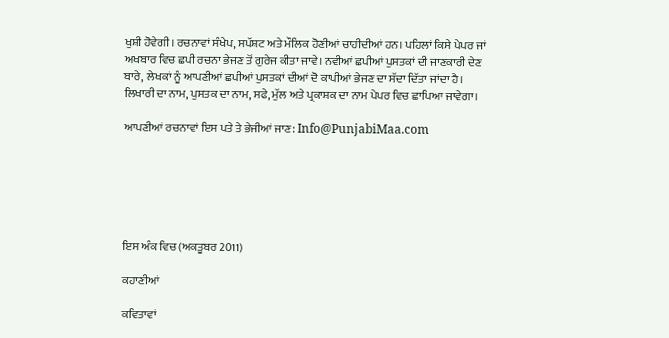ਖੁਸ਼ੀ ਹੋਵੇਗੀ। ਰਚਨਾਵਾਂ ਸੰਖੇਪ, ਸਪੱਸ਼ਟ ਅਤੇ ਮੌਲਿਕ ਹੋਣੀਆਂ ਚਾਹੀਦੀਆਂ ਹਨ। ਪਹਿਲਾਂ ਕਿਸੇ ਪੇਪਰ ਜਾਂ ਅਖਬਾਰ ਵਿਚ ਛਪੀ ਰਚਨਾ ਭੇਜਣ ਤੋਂ ਗੁਰੇਜ ਕੀਤਾ ਜਾਵੇ। ਨਵੀਆਂ ਛਪੀਆਂ ਪੁਸਤਕਾਂ ਦੀ ਜਾਣਕਾਰੀ ਦੇਣ ਬਾਰੇ, ਲੇਖਕਾਂ ਨੂੰ ਆਪਣੀਆਂ ਛਪੀਆਂ ਪੁਸਤਕਾਂ ਦੀਆਂ ਦੋ ਕਾਪੀਆਂ ਭੇਜਣ ਦਾ ਸੱਦਾ ਦਿੱਤਾ ਜਾਂਦਾ ਹੈ। ਲਿਖਾਰੀ ਦਾ ਨਾਮ, ਪੁਸਤਕ ਦਾ ਨਾਮ, ਸਫੇ, ਮੁੱਲ ਅਤੇ ਪ੍ਰਕਾਸ਼ਕ ਦਾ ਨਾਮ ਪੇਪਰ ਵਿਚ ਛਾਪਿਆ ਜਾਵੇਗਾ।

ਆਪਣੀਆਂ ਰਚਨਾਵਾਂ ਇਸ ਪਤੇ ਤੇ ਭੇਜੀਆਂ ਜਾਣ: Info@PunjabiMaa.com






ਇਸ ਅੰਕ ਵਿਚ (ਅਕਤੂਬਰ 2011)

ਕਹਾਣੀਆਂ

ਕਵਿਤਾਵਾਂ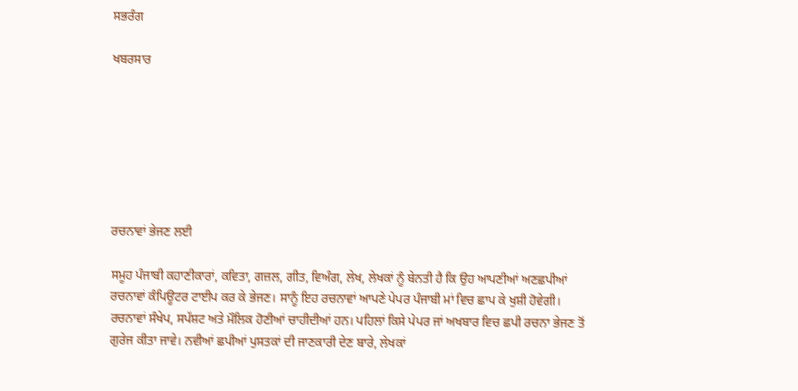ਸਭਰੰਗ

ਖਬਰਸਾਰ







ਰਚਨਾਵਾਂ ਭੇਜਣ ਲਈ

ਸਮੂਹ ਪੰਜਾਬੀ ਕਹਾਣੀਕਾਰਾਂ, ਕਵਿਤਾ, ਗਜ਼ਲ, ਗੀਤ, ਵਿਅੰਗ, ਲੇਖ, ਲੇਖਕਾਂ ਨੂੰ ਬੇਨਤੀ ਹੈ ਕਿ ਉਹ ਆਪਣੀਆਂ ਅਣਛਪੀਆਂ ਰਚਨਾਵਾਂ ਕੰਪਿਊਟਰ ਟਾਈਪ ਕਰ ਕੇ ਭੇਜਣ। ਸਾਨੂੰ ਇਹ ਰਚਨਾਵਾਂ ਆਪਣੇ ਪੇਪਰ ਪੰਜਾਬੀ ਮਾਂ ਵਿਚ ਛਾਪ ਕੇ ਖੁਸ਼ੀ ਹੋਵੇਗੀ। ਰਚਨਾਵਾਂ ਸੰਖੇਪ, ਸਪੱਸ਼ਟ ਅਤੇ ਮੌਲਿਕ ਹੋਣੀਆਂ ਚਾਹੀਦੀਆਂ ਹਨ। ਪਹਿਲਾਂ ਕਿਸੇ ਪੇਪਰ ਜਾਂ ਅਖਬਾਰ ਵਿਚ ਛਪੀ ਰਚਨਾ ਭੇਜਣ ਤੋਂ ਗੁਰੇਜ ਕੀਤਾ ਜਾਵੇ। ਨਵੀਆਂ ਛਪੀਆਂ ਪੁਸਤਕਾਂ ਦੀ ਜਾਣਕਾਰੀ ਦੇਣ ਬਾਰੇ, ਲੇਖਕਾਂ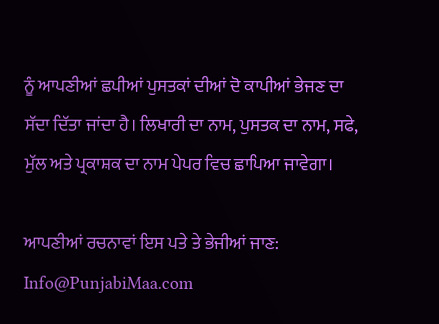ਨੂੰ ਆਪਣੀਆਂ ਛਪੀਆਂ ਪੁਸਤਕਾਂ ਦੀਆਂ ਦੋ ਕਾਪੀਆਂ ਭੇਜਣ ਦਾ ਸੱਦਾ ਦਿੱਤਾ ਜਾਂਦਾ ਹੈ। ਲਿਖਾਰੀ ਦਾ ਨਾਮ, ਪੁਸਤਕ ਦਾ ਨਾਮ, ਸਫੇ, ਮੁੱਲ ਅਤੇ ਪ੍ਰਕਾਸ਼ਕ ਦਾ ਨਾਮ ਪੇਪਰ ਵਿਚ ਛਾਪਿਆ ਜਾਵੇਗਾ।

ਆਪਣੀਆਂ ਰਚਨਾਵਾਂ ਇਸ ਪਤੇ ਤੇ ਭੇਜੀਆਂ ਜਾਣ: Info@PunjabiMaa.com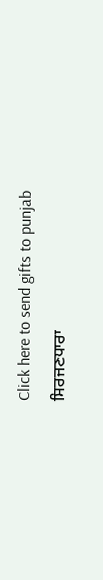Click here to send gifts to punjab
ਸਿਰਜਣਧਾਰਾ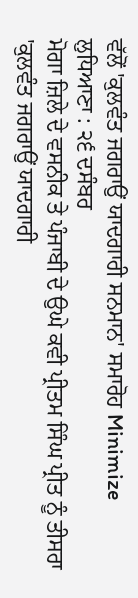ਵੱਲੋਂ 'ਕੁਲਵੰਤ ਜਗਰਾਉਂ ਯਾਦਗਾਰੀ ਸਨਮਾਨ' ਸਮਾਰੋਹ Minimize
ਲੁਧਿਆਣਾ : ੨੬ ਦਸੰਬਰ
ਮੋਗਾ ਜ਼ਿਲੇ ਦੇ ਵਸਨੀਕ ਤੇ ਪੰਜਾਬੀ ਦੇ ਉਘੇ ਕਵੀ ਪ੍ਰੀਤਮ ਸਿੰਘ ਪ੍ਰੀਤ ਨੂੰ ਤੀਸਰਾ 'ਕੁਲਵੰਤ ਜਗਰਾਉਂ ਯਾਦਗਾਰੀ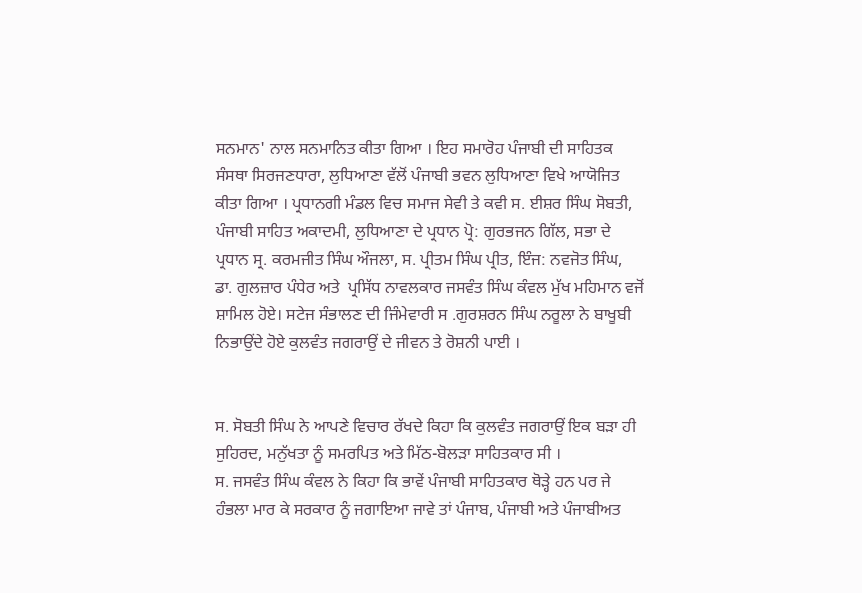ਸਨਮਾਨ' ਨਾਲ ਸਨਮਾਨਿਤ ਕੀਤਾ ਗਿਆ । ਇਹ ਸਮਾਰੋਹ ਪੰਜਾਬੀ ਦੀ ਸਾਹਿਤਕ ਸੰਸਥਾ ਸਿਰਜਣਧਾਰਾ, ਲੁਧਿਆਣਾ ਵੱਲੋਂ ਪੰਜਾਬੀ ਭਵਨ ਲੁਧਿਆਣਾ ਵਿਖੇ ਆਯੋਜਿਤ ਕੀਤਾ ਗਿਆ । ਪ੍ਰਧਾਨਗੀ ਮੰਡਲ ਵਿਚ ਸਮਾਜ ਸੇਵੀ ਤੇ ਕਵੀ ਸ. ਈਸ਼ਰ ਸਿੰਘ ਸੋਬਤੀ, ਪੰਜਾਬੀ ਸਾਹਿਤ ਅਕਾਦਮੀ, ਲੁਧਿਆਣਾ ਦੇ ਪ੍ਰਧਾਨ ਪ੍ਰੋ: ਗੁਰਭਜਨ ਗਿੱਲ, ਸਭਾ ਦੇ ਪ੍ਰਧਾਨ ਸ੍ਰ. ਕਰਮਜੀਤ ਸਿੰਘ ਔਜਲਾ, ਸ. ਪ੍ਰੀਤਮ ਸਿੰਘ ਪ੍ਰੀਤ, ਇੰਜ: ਨਵਜੋਤ ਸਿੰਘ, ਡਾ. ਗੁਲਜ਼ਾਰ ਪੰਧੇਰ ਅਤੇ  ਪ੍ਰਸਿੱਧ ਨਾਵਲਕਾਰ ਜਸਵੰਤ ਸਿੰਘ ਕੰਵਲ ਮੁੱਖ ਮਹਿਮਾਨ ਵਜੋਂ ਸ਼ਾਮਿਲ ਹੋਏ। ਸਟੇਜ ਸੰਭਾਲਣ ਦੀ ਜਿੰਮੇਵਾਰੀ ਸ .ਗੁਰਸ਼ਰਨ ਸਿੰਘ ਨਰੂਲਾ ਨੇ ਬਾਖੂਬੀ ਨਿਭਾਉਂਦੇ ਹੋਏ ਕੁਲਵੰਤ ਜਗਰਾਉਂ ਦੇ ਜੀਵਨ ਤੇ ਰੋਸ਼ਨੀ ਪਾਈ ।


ਸ. ਸੋਬਤੀ ਸਿੰਘ ਨੇ ਆਪਣੇ ਵਿਚਾਰ ਰੱਖਦੇ ਕਿਹਾ ਕਿ ਕੁਲਵੰਤ ਜਗਰਾਉਂ ਇਕ ਬੜਾ ਹੀ ਸੁਹਿਰਦ, ਮਨੁੱਖਤਾ ਨੂੰ ਸਮਰਪਿਤ ਅਤੇ ਮਿੱਠ-ਬੋਲੜਾ ਸਾਹਿਤਕਾਰ ਸੀ ।
ਸ. ਜਸਵੰਤ ਸਿੰਘ ਕੰਵਲ ਨੇ ਕਿਹਾ ਕਿ ਭਾਵੇਂ ਪੰਜਾਬੀ ਸਾਹਿਤਕਾਰ ਥੋੜ੍ਹੇ ਹਨ ਪਰ ਜੇ ਹੰਭਲਾ ਮਾਰ ਕੇ ਸਰਕਾਰ ਨੂੰ ਜਗਾਇਆ ਜਾਵੇ ਤਾਂ ਪੰਜਾਬ, ਪੰਜਾਬੀ ਅਤੇ ਪੰਜਾਬੀਅਤ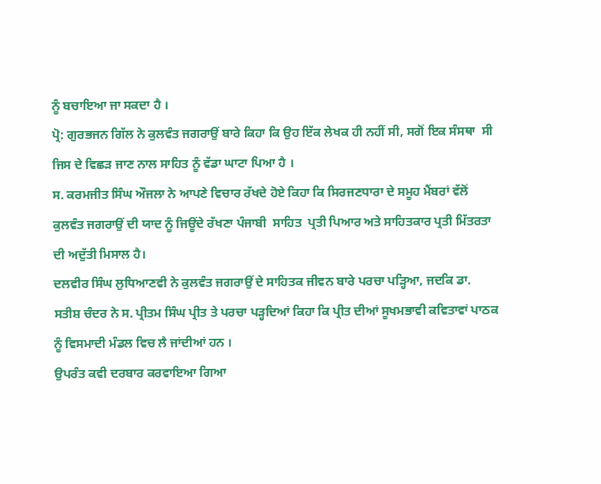ਨੂੰ ਬਚਾਇਆ ਜਾ ਸਕਦਾ ਹੈ ।
ਪ੍ਰੋ: ਗੁਰਭਜਨ ਗਿੱਲ ਨੇ ਕੁਲਵੰਤ ਜਗਰਾਉਂ ਬਾਰੇ ਕਿਹਾ ਕਿ ਉਹ ਇੱਕ ਲੇਖਕ ਹੀ ਨਹੀਂ ਸੀ, ਸਗੋਂ ਇਕ ਸੰਸਥਾ  ਸੀ ਜਿਸ ਦੇ ਵਿਛੜ ਜਾਣ ਨਾਲ ਸਾਹਿਤ ਨੂੰ ਵੱਡਾ ਘਾਟਾ ਪਿਆ ਹੈ ।
ਸ. ਕਰਮਜੀਤ ਸਿੰਘ ਔਜਲਾ ਨੇ ਆਪਣੇ ਵਿਚਾਰ ਰੱਖਦੇ ਹੋਏ ਕਿਹਾ ਕਿ ਸਿਰਜਣਧਾਰਾ ਦੇ ਸਮੂਹ ਮੈਂਬਰਾਂ ਵੱਲੋਂ  ਕੁਲਵੰਤ ਜਗਰਾਉਂ ਦੀ ਯਾਦ ਨੂੰ ਜਿਊਂਦੇ ਰੱਖਣਾ ਪੰਜਾਬੀ  ਸਾਹਿਤ  ਪ੍ਰਤੀ ਪਿਆਰ ਅਤੇ ਸਾਹਿਤਕਾਰ ਪ੍ਰਤੀ ਮਿੱਤਰਤਾ ਦੀ ਅਦੁੱਤੀ ਮਿਸਾਲ ਹੈ।
ਦਲਵੀਰ ਸਿੰਘ ਲੁਧਿਆਣਵੀ ਨੇ ਕੁਲਵੰਤ ਜਗਰਾਉਂ ਦੇ ਸਾਹਿਤਕ ਜੀਵਨ ਬਾਰੇ ਪਰਚਾ ਪੜ੍ਹਿਆ, ਜਦਕਿ ਡਾ. ਸਤੀਸ਼ ਚੰਦਰ ਨੇ ਸ. ਪ੍ਰੀਤਮ ਸਿੰਘ ਪ੍ਰੀਤ ਤੇ ਪਰਚਾ ਪੜ੍ਹਦਿਆਂ ਕਿਹਾ ਕਿ ਪ੍ਰੀਤ ਦੀਆਂ ਸੂਖਮਭਾਵੀ ਕਵਿਤਾਵਾਂ ਪਾਠਕ ਨੂੰ ਵਿਸਮਾਦੀ ਮੰਡਲ ਵਿਚ ਲੈ ਜਾਂਦੀਆਂ ਹਨ ।
ਉਪਰੰਤ ਕਵੀ ਦਰਬਾਰ ਕਰਵਾਇਆ ਗਿਆ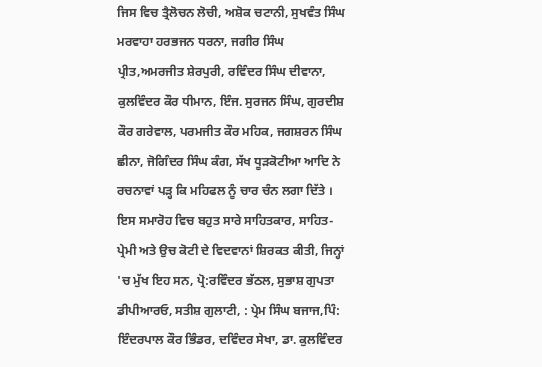ਜਿਸ ਵਿਚ ਤ੍ਰੈਲੋਚਨ ਲੋਚੀ, ਅਸ਼ੋਕ ਚਟਾਨੀ, ਸੁਖਵੰਤ ਸਿੰਘ ਮਰਵਾਹਾ ਹਰਭਜਨ ਧਰਨਾ, ਜਗੀਰ ਸਿੰਘ ਪ੍ਰੀਤ,ਅਮਰਜੀਤ ਸ਼ੇਰਪੁਰੀ, ਰਵਿੰਦਰ ਸਿੰਘ ਦੀਵਾਨਾ, ਕੁਲਵਿੰਦਰ ਕੌਰ ਧੀਮਾਨ, ਇੰਜ. ਸੁਰਜਨ ਸਿੰਘ, ਗੁਰਦੀਸ਼ ਕੌਰ ਗਰੇਵਾਲ, ਪਰਮਜੀਤ ਕੌਰ ਮਹਿਕ, ਜਗਸ਼ਰਨ ਸਿੰਘ ਛੀਨਾ, ਜੋਗਿੰਦਰ ਸਿੰਘ ਕੰਗ, ਸੱਖ ਧੂੜਕੋਟੀਆ ਆਦਿ ਨੇ ਰਚਨਾਵਾਂ ਪੜ੍ਹ ਕਿ ਮਹਿਫਲ ਨੂੰ ਚਾਰ ਚੰਨ ਲਗਾ ਦਿੱਤੇ ।
ਇਸ ਸਮਾਰੋਹ ਵਿਚ ਬਹੁਤ ਸਾਰੇ ਸਾਹਿਤਕਾਰ, ਸਾਹਿਤ-ਪ੍ਰੇਮੀ ਅਤੇ ਉਚ ਕੋਟੀ ਦੇ ਵਿਦਵਾਨਾਂ ਸ਼ਿਰਕਤ ਕੀਤੀ, ਜਿਨ੍ਹਾਂ 'ਚ ਮੁੱਖ ਇਹ ਸਨ, ਪ੍ਰੋ:ਰਵਿੰਦਰ ਭੱਠਲ, ਸੁਭਾਸ਼ ਗੁਪਤਾ ਡੀਪੀਆਰਓ, ਸਤੀਸ਼ ਗੁਲਾਟੀ, : ਪ੍ਰੇਮ ਸਿੰਘ ਬਜਾਜ,ਪਿੰ: ਇੰਦਰਪਾਲ ਕੌਰ ਭਿੰਡਰ, ਦਵਿੰਦਰ ਸੇਖਾ, ਡਾ. ਕੁਲਵਿੰਦਰ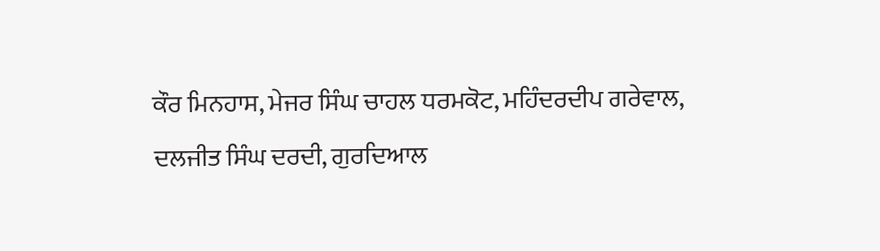ਕੌਰ ਮਿਨਹਾਸ, ਮੇਜਰ ਸਿੰਘ ਚਾਹਲ ਧਰਮਕੋਟ, ਮਹਿੰਦਰਦੀਪ ਗਰੇਵਾਲ, ਦਲਜੀਤ ਸਿੰਘ ਦਰਦੀ, ਗੁਰਦਿਆਲ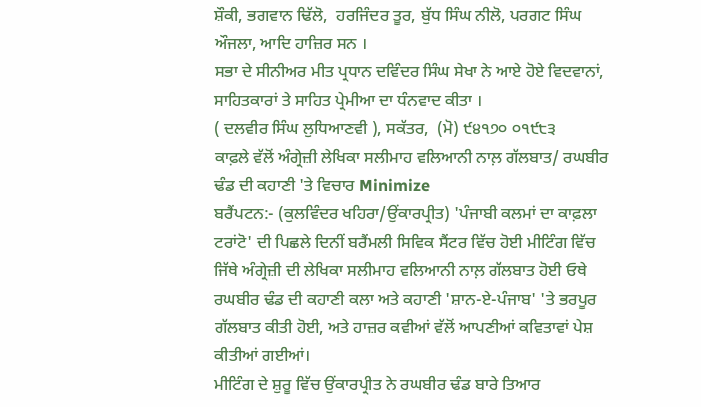ਸ਼ੌਕੀ, ਭਗਵਾਨ ਢਿੱਲੋ,  ਹਰਜਿੰਦਰ ਤੂਰ, ਬੁੱਧ ਸਿੰਘ ਨੀਲੋ, ਪਰਗਟ ਸਿੰਘ ਔਜਲਾ, ਆਦਿ ਹਾਜ਼ਿਰ ਸਨ ।
ਸਭਾ ਦੇ ਸੀਨੀਅਰ ਮੀਤ ਪ੍ਰਧਾਨ ਦਵਿੰਦਰ ਸਿੰਘ ਸੇਖਾ ਨੇ ਆਏ ਹੋਏ ਵਿਦਵਾਨਾਂ, ਸਾਹਿਤਕਾਰਾਂ ਤੇ ਸਾਹਿਤ ਪ੍ਰੇਮੀਆ ਦਾ ਧੰਨਵਾਦ ਕੀਤਾ ।
( ਦਲਵੀਰ ਸਿੰਘ ਲੁਧਿਆਣਵੀ ), ਸਕੱਤਰ,  (ਮੋ) ੯੪੧੭੦ ੦੧੯੮੩
ਕਾਫ਼ਲੇ ਵੱਲੋਂ ਅੰਗ੍ਰੇਜ਼ੀ ਲੇਖਿਕਾ ਸਲੀਮਾਹ ਵਲਿਆਨੀ ਨਾਲ਼ ਗੱਲਬਾਤ/ ਰਘਬੀਰ ਢੰਡ ਦੀ ਕਹਾਣੀ 'ਤੇ ਵਿਚਾਰ Minimize
ਬਰੈਂਪਟਨ:- (ਕੁਲਵਿੰਦਰ ਖਹਿਰਾ/ਉਂਕਾਰਪ੍ਰੀਤ) 'ਪੰਜਾਬੀ ਕਲਮਾਂ ਦਾ ਕਾਫ਼ਲਾ ਟਰਾਂਟੋ' ਦੀ ਪਿਛਲੇ ਦਿਨੀਂ ਬਰੈਂਮਲੀ ਸਿਵਿਕ ਸੈਂਟਰ ਵਿੱਚ ਹੋਈ ਮੀਟਿੰਗ ਵਿੱਚ ਜਿੱਥੇ ਅੰਗ੍ਰੇਜ਼ੀ ਦੀ ਲੇਖਿਕਾ ਸਲੀਮਾਹ ਵਲਿਆਨੀ ਨਾਲ਼ ਗੱਲਬਾਤ ਹੋਈ ਓਥੇ ਰਘਬੀਰ ਢੰਡ ਦੀ ਕਹਾਣੀ ਕਲਾ ਅਤੇ ਕਹਾਣੀ 'ਸ਼ਾਨ-ਏ-ਪੰਜਾਬ' 'ਤੇ ਭਰਪੂਰ ਗੱਲਬਾਤ ਕੀਤੀ ਹੋਈ, ਅਤੇ ਹਾਜ਼ਰ ਕਵੀਆਂ ਵੱਲੋਂ ਆਪਣੀਆਂ ਕਵਿਤਾਵਾਂ ਪੇਸ਼ ਕੀਤੀਆਂ ਗਈਆਂ।
ਮੀਟਿੰਗ ਦੇ ਸ਼ੁਰੂ ਵਿੱਚ ਉਂਕਾਰਪ੍ਰੀਤ ਨੇ ਰਘਬੀਰ ਢੰਡ ਬਾਰੇ ਤਿਆਰ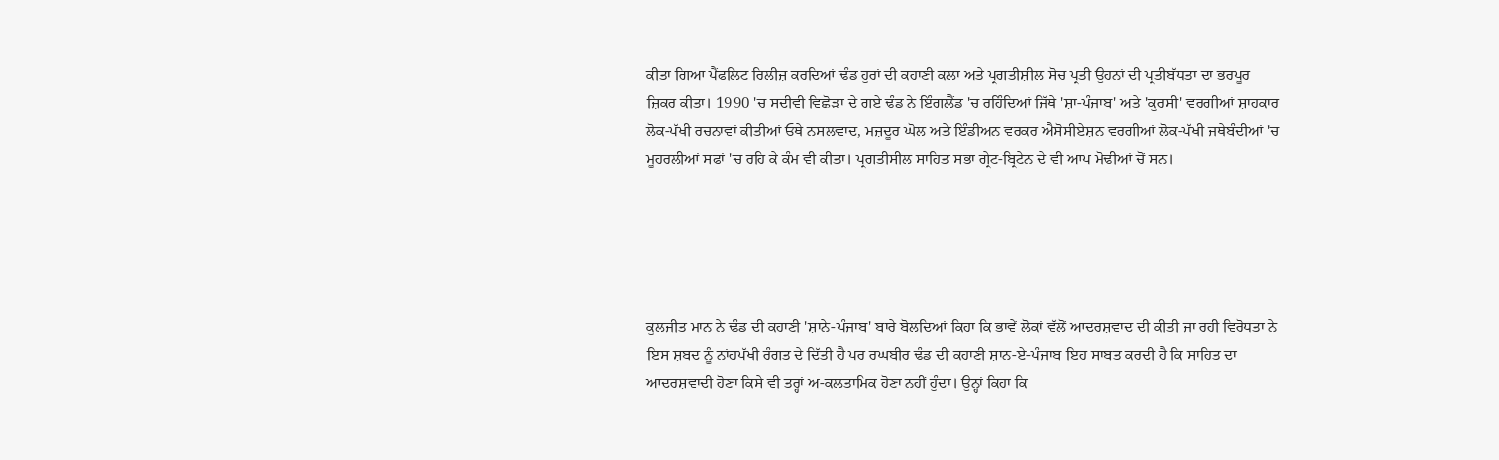ਕੀਤਾ ਗਿਆ ਪੈਂਫਲਿਟ ਰਿਲੀਜ਼ ਕਰਦਿਆਂ ਢੰਡ ਹੁਰਾਂ ਦੀ ਕਹਾਣੀ ਕਲਾ ਅਤੇ ਪ੍ਰਗਤੀਸ਼ੀਲ ਸੋਚ ਪ੍ਰਤੀ ਉਹਨਾਂ ਦੀ ਪ੍ਰਤੀਬੱਧਤਾ ਦਾ ਭਰਪੂਰ ਜ਼ਿਕਰ ਕੀਤਾ। 1990 'ਚ ਸਦੀਵੀ ਵਿਛੋੜਾ ਦੇ ਗਏ ਢੰਡ ਨੇ ਇੰਗਲੈਂਡ 'ਚ ਰਹਿੰਦਿਆਂ ਜਿੱਥੇ 'ਸ਼ਾ-ਪੰਜਾਬ' ਅਤੇ 'ਕੁਰਸੀ' ਵਰਗੀਆਂ ਸ਼ਾਹਕਾਰ ਲੋਕ-ਪੱਖੀ ਰਚਨਾਵਾਂ ਕੀਤੀਆਂ ਓਥੇ ਨਸਲਵਾਦ, ਮਜ਼ਦੂਰ ਘੋਲ ਅਤੇ ਇੰਡੀਅਨ ਵਰਕਰ ਐਸੋਸੀਏਸ਼ਨ ਵਰਗੀਆਂ ਲੋਕ-ਪੱਖੀ ਜਥੇਬੰਦੀਆਂ 'ਚ ਮੂਹਰਲੀਆਂ ਸਫਾਂ 'ਚ ਰਹਿ ਕੇ ਕੰਮ ਵੀ ਕੀਤਾ। ਪ੍ਰਗਤੀਸੀਲ ਸਾਹਿਤ ਸਭਾ ਗ੍ਰੇਟ-ਬ੍ਰਿਟੇਨ ਦੇ ਵੀ ਆਪ ਮੋਢੀਆਂ ਚੋਂ ਸਨ।





ਕੁਲਜੀਤ ਮਾਨ ਨੇ ਢੰਡ ਦੀ ਕਹਾਣੀ 'ਸ਼ਾਨੇ-ਪੰਜਾਬ' ਬਾਰੇ ਬੋਲਦਿਆਂ ਕਿਹਾ ਕਿ ਭਾਵੇਂ ਲੋਕਾਂ ਵੱਲੋਂ ਆਦਰਸ਼ਵਾਦ ਦੀ ਕੀਤੀ ਜਾ ਰਹੀ ਵਿਰੋਧਤਾ ਨੇ ਇਸ ਸ਼ਬਦ ਨੂੰ ਨਾਂਹਪੱਖੀ ਰੰਗਤ ਦੇ ਦਿੱਤੀ ਹੈ ਪਰ ਰਘਬੀਰ ਢੰਡ ਦੀ ਕਹਾਣੀ ਸ਼ਾਨ-ਏ-ਪੰਜਾਬ ਇਹ ਸਾਬਤ ਕਰਦੀ ਹੈ ਕਿ ਸਾਹਿਤ ਦਾ ਆਦਰਸ਼ਵਾਦੀ ਹੋਣਾ ਕਿਸੇ ਵੀ ਤਰ੍ਹਾਂ ਅ-ਕਲਤਾਮਿਕ ਹੋਣਾ ਨਹੀਂ ਹੁੰਦਾ। ਉਨ੍ਹਾਂ ਕਿਹਾ ਕਿ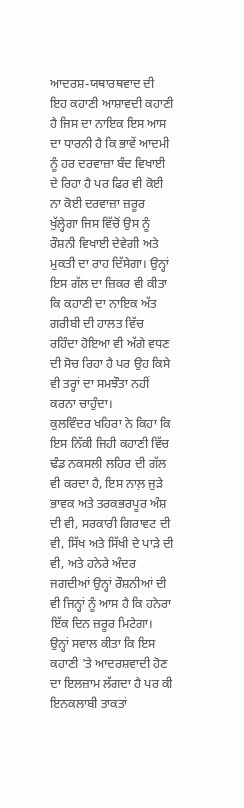ਆਦਰਸ਼-ਯਥਾਰਥਵਾਦ ਦੀ ਇਹ ਕਹਾਣੀ ਆਸ਼ਾਵਦੀ ਕਹਾਣੀ ਹੈ ਜਿਸ ਦਾ ਨਾਇਕ ਇਸ ਆਸ ਦਾ ਧਾਰਨੀ ਹੈ ਕਿ ਭਾਵੇਂ ਆਦਮੀ ਨੂੰ ਹਰ ਦਰਵਾਜ਼ਾ ਬੰਦ ਵਿਖਾਈ ਦੇ ਰਿਹਾ ਹੈ ਪਰ ਫਿਰ ਵੀ ਕੋਈ ਨਾ ਕੋਈ ਦਰਵਾਜ਼ਾ ਜ਼ਰੂਰ ਖੁੱਲ੍ਹੇਗਾ ਜਿਸ ਵਿੱਚੋਂ ਉਸ ਨੂੰ ਰੌਸ਼ਨੀ ਵਿਖਾਈ ਦੇਵੇਗੀ ਅਤੇ ਮੁਕਤੀ ਦਾ ਰਾਹ ਦਿੱਸੇਗਾ। ਉਨ੍ਹਾਂ ਇਸ ਗੱਲ ਦਾ ਜ਼ਿਕਰ ਵੀ ਕੀਤਾ ਕਿ ਕਹਾਣੀ ਦਾ ਨਾਇਕ ਅੱਤ ਗਰੀਬੀ ਦੀ ਹਾਲਤ ਵਿੱਚ ਰਹਿੰਦਾ ਹੋਇਆ ਵੀ ਅੱਗੇ ਵਧਣ ਦੀ ਸੋਚ ਰਿਹਾ ਹੈ ਪਰ ਉਹ ਕਿਸੇ ਵੀ ਤਰ੍ਹਾਂ ਦਾ ਸਮਝੌਤਾ ਨਹੀਂ ਕਰਨਾ ਚਾਹੁੰਦਾ।
ਕੁਲਵਿੰਦਰ ਖਹਿਰਾ ਨੇ ਕਿਹਾ ਕਿ ਇਸ ਨਿੱਕੀ ਜਿਹੀ ਕਹਾਣੀ ਵਿੱਚ ਢੰਡ ਨਕਸਲੀ ਲਹਿਰ ਦੀ ਗੱਲ ਵੀ ਕਰਦਾ ਹੈ, ਇਸ ਨਾਲ਼ ਜੁੜੇ ਭਾਵਕ ਅਤੇ ਤਰਕਭਰਪੂਰ ਅੰਸ਼ ਦੀ ਵੀ, ਸਰਕਾਰੀ ਗਿਰਾਵਟ ਦੀ ਵੀ, ਸਿੱਖ ਅਤੇ ਸਿੱਖੀ ਦੇ ਪਾੜੇ ਦੀ ਵੀ, ਅਤੇ ਹਨੇਰੇ ਅੰਦਰ ਜਗਦੀਆਂ ਉਨ੍ਹਾਂ ਰੌਸ਼ਨੀਆਂ ਦੀ ਵੀ ਜਿਨ੍ਹਾਂ ਨੂੰ ਆਸ ਹੈ ਕਿ ਹਨੇਰਾ ਇੱਕ ਦਿਨ ਜ਼ਰੂਰ ਮਿਟੇਗਾ। ਉਨ੍ਹਾਂ ਸਵਾਲ ਕੀਤਾ ਕਿ ਇਸ ਕਹਾਣੀ 'ਤੇ ਆਦਰਸ਼ਵਾਦੀ ਹੋਣ ਦਾ ਇਲਜ਼ਾਮ ਲੱਗਦਾ ਹੈ ਪਰ ਕੀ ਇਨਕਲਾਬੀ ਤਾਕਤਾਂ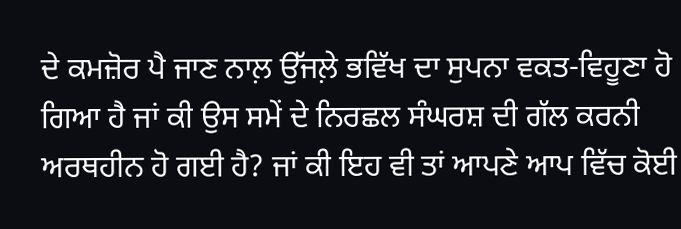ਦੇ ਕਮਜ਼ੋਰ ਪੈ ਜਾਣ ਨਾਲ਼ ਉੱਜਲ਼ੇ ਭਵਿੱਖ ਦਾ ਸੁਪਨਾ ਵਕਤ-ਵਿਹੂਣਾ ਹੋ ਗਿਆ ਹੈ ਜਾਂ ਕੀ ਉਸ ਸਮੇਂ ਦੇ ਨਿਰਛਲ ਸੰਘਰਸ਼ ਦੀ ਗੱਲ ਕਰਨੀ ਅਰਥਹੀਨ ਹੋ ਗਈ ਹੈ? ਜਾਂ ਕੀ ਇਹ ਵੀ ਤਾਂ ਆਪਣੇ ਆਪ ਵਿੱਚ ਕੋਈ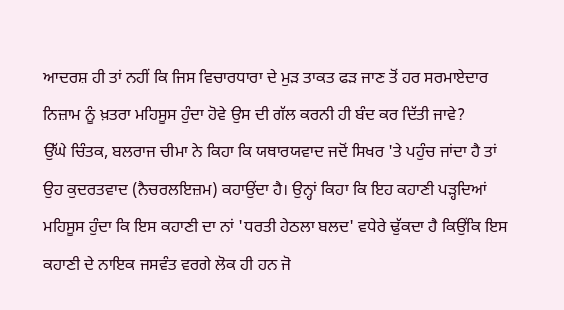ਆਦਰਸ਼ ਹੀ ਤਾਂ ਨਹੀਂ ਕਿ ਜਿਸ ਵਿਚਾਰਧਾਰਾ ਦੇ ਮੁੜ ਤਾਕਤ ਫੜ ਜਾਣ ਤੋਂ ਹਰ ਸਰਮਾਏਦਾਰ ਨਿਜ਼ਾਮ ਨੂੰ ਖ਼ਤਰਾ ਮਹਿਸੂਸ ਹੁੰਦਾ ਹੋਵੇ ਉਸ ਦੀ ਗੱਲ ਕਰਨੀ ਹੀ ਬੰਦ ਕਰ ਦਿੱਤੀ ਜਾਵੇ?
ਉੱਘੇ ਚਿੰਤਕ, ਬਲਰਾਜ ਚੀਮਾ ਨੇ ਕਿਹਾ ਕਿ ਯਥਾਰਯਵਾਦ ਜਦੋਂ ਸਿਖਰ 'ਤੇ ਪਹੁੰਚ ਜਾਂਦਾ ਹੈ ਤਾਂ ਉਹ ਕੁਦਰਤਵਾਦ (ਨੈਚਰਲਇਜ਼ਮ) ਕਹਾਉਂਦਾ ਹੈ। ਉਨ੍ਹਾਂ ਕਿਹਾ ਕਿ ਇਹ ਕਹਾਣੀ ਪੜ੍ਹਦਿਆਂ ਮਹਿਸੂਸ ਹੁੰਦਾ ਕਿ ਇਸ ਕਹਾਣੀ ਦਾ ਨਾਂ 'ਧਰਤੀ ਹੇਠਲਾ ਬਲਦ' ਵਧੇਰੇ ਢੁੱਕਦਾ ਹੈ ਕਿਉਂਕਿ ਇਸ ਕਹਾਣੀ ਦੇ ਨਾਇਕ ਜਸਵੰਤ ਵਰਗੇ ਲੋਕ ਹੀ ਹਨ ਜੋ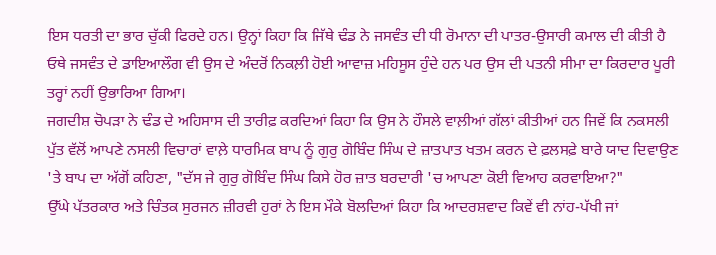ਇਸ ਧਰਤੀ ਦਾ ਭਾਰ ਚੁੱਕੀ ਫਿਰਦੇ ਹਨ। ਉਨ੍ਹਾਂ ਕਿਹਾ ਕਿ ਜਿੱਥੇ ਢੰਡ ਨੇ ਜਸਵੰਤ ਦੀ ਧੀ ਰੋਮਾਨਾ ਦੀ ਪਾਤਰ-ਉਸਾਰੀ ਕਮਾਲ ਦੀ ਕੀਤੀ ਹੈ ਓਥੇ ਜਸਵੰਤ ਦੇ ਡਾਇਆਲੌਗ ਵੀ ਉਸ ਦੇ ਅੰਦਰੋਂ ਨਿਕਲ਼ੀ ਹੋਈ ਆਵਾਜ਼ ਮਹਿਸੂਸ ਹੁੰਦੇ ਹਨ ਪਰ ਉਸ ਦੀ ਪਤਨੀ ਸੀਮਾ ਦਾ ਕਿਰਦਾਰ ਪੂਰੀ ਤਰ੍ਹਾਂ ਨਹੀਂ ਉਭਾਰਿਆ ਗਿਆ।
ਜਗਦੀਸ਼ ਚੋਪੜਾ ਨੇ ਢੰਡ ਦੇ ਅਹਿਸਾਸ ਦੀ ਤਾਰੀਫ਼ ਕਰਦਿਆਂ ਕਿਹਾ ਕਿ ਉਸ ਨੇ ਹੌਸਲੇ ਵਾਲ਼ੀਆਂ ਗੱਲਾਂ ਕੀਤੀਆਂ ਹਨ ਜਿਵੇਂ ਕਿ ਨਕਸਲੀ ਪੁੱਤ ਵੱਲੋਂ ਆਪਣੇ ਨਸਲੀ ਵਿਚਾਰਾਂ ਵਾਲ਼ੇ ਧਾਰਮਿਕ ਬਾਪ ਨੂੰ ਗੁਰੁ ਗੋਬਿੰਦ ਸਿੰਘ ਦੇ ਜ਼ਾਤਪਾਤ ਖਤਮ ਕਰਨ ਦੇ ਫ਼ਲਸਫ਼ੇ ਬਾਰੇ ਯਾਦ ਦਿਵਾਉਣ 'ਤੇ ਬਾਪ ਦਾ ਅੱਗੋਂ ਕਹਿਣਾ, "ਦੱਸ ਜੇ ਗੁਰੁ ਗੋਬਿੰਦ ਸਿੰਘ ਕਿਸੇ ਹੋਰ ਜ਼ਾਤ ਬਰਦਾਰੀ 'ਚ ਆਪਣਾ ਕੋਈ ਵਿਆਹ ਕਰਵਾਇਆ?"
ਉੱਘੇ ਪੱਤਰਕਾਰ ਅਤੇ ਚਿੰਤਕ ਸੁਰਜਨ ਜ਼ੀਰਵੀ ਹੁਰਾਂ ਨੇ ਇਸ ਮੌਕੇ ਬੋਲਦਿਆਂ ਕਿਹਾ ਕਿ ਆਦਰਸ਼ਵਾਦ ਕਿਵੇਂ ਵੀ ਨਾਂਹ-ਪੱਖੀ ਜਾਂ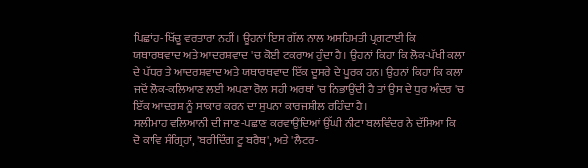ਪਿਛਾਂਹ-ਖਿੱਚੂ ਵਰਤਾਰਾ ਨਹੀਂ। ਊਹਨਾਂ ਇਸ ਗੱਲ ਨਾਲ ਅਸਹਿਮਤੀ ਪ੍ਰਗਟਾਈ ਕਿ ਯਥਾਰਥਵਾਦ ਅਤੇ ਆਦਰਸ਼ਵਾਦ 'ਚ ਕੋਈ ਟਕਰਾਅ ਹੁੰਦਾ ਹੈ। ਉਹਨਾਂ ਕਿਹਾ ਕਿ ਲੋਕ-ਪੱਖੀ ਕਲਾ ਦੇ ਪੱਧਰ ਤੇ ਆਦਰਸ਼ਵਾਦ ਅਤੇ ਯਥਾਰਥਵਾਦ ਇੱਕ ਦੂਸਰੇ ਦੇ ਪੂਰਕ ਹਨ। ਉਹਨਾਂ ਕਿਹਾ ਕਿ ਕਲਾ ਜਦੋਂ ਲੋਕ-ਕਲਿਆਣ ਲਈ ਅਪਣਾ ਰੋਲ ਸਹੀ ਅਰਥਾਂ 'ਚ ਨਿਭਾਉਂਦੀ ਹੈ ਤਾਂ ਉਸ ਦੇ ਧੁਰ ਅੰਦਰ 'ਚ ਇੱਕ ਆਦਰਸ਼ ਨੂੰ ਸਾਕਾਰ ਕਰਨ ਦਾ ਸੁਪਨਾ ਕਾਰਜਸ਼ੀਲ ਰਹਿੰਦਾ ਹੈ।
ਸਲੀਮਾਹ ਵਲਿਆਨੀ ਦੀ ਜਾਣ-ਪਛਾਣ ਕਰਵਾਉਂਦਿਆਂ ਉੱਘੀ ਨੀਟਾ ਬਲਵਿੰਦਰ ਨੇ ਦੱਸਿਆ ਕਿ ਦੋ ਕਾਵਿ ਸੰਗ੍ਰਿਹਾਂ, 'ਬਰੀਦਿੰਗ ਟੂ ਬਰੈਥ', ਅਤੇ 'ਲੈਟਰ-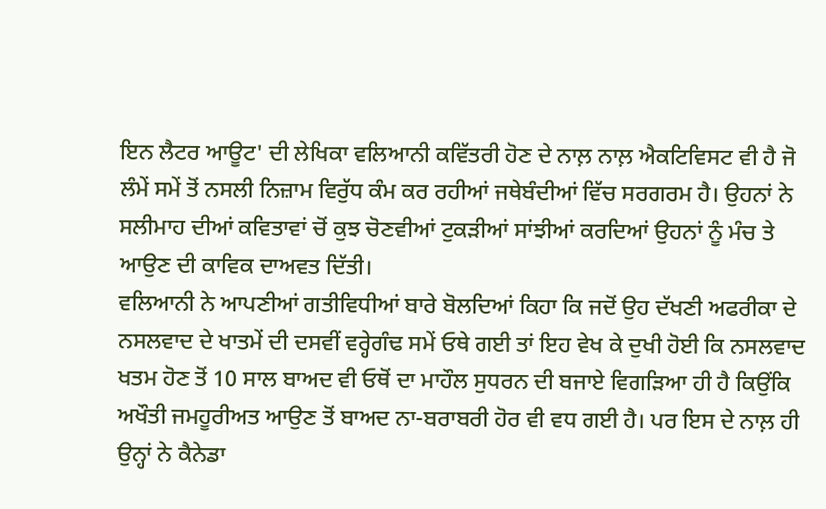ਇਨ ਲੈਟਰ ਆਊਟ' ਦੀ ਲੇਖਿਕਾ ਵਲਿਆਨੀ ਕਵਿੱਤਰੀ ਹੋਣ ਦੇ ਨਾਲ਼ ਨਾਲ਼ ਐਕਟਿਵਿਸਟ ਵੀ ਹੈ ਜੋ ਲੰਮੇਂ ਸਮੇਂ ਤੋਂ ਨਸਲੀ ਨਿਜ਼ਾਮ ਵਿਰੁੱਧ ਕੰਮ ਕਰ ਰਹੀਆਂ ਜਥੇਬੰਦੀਆਂ ਵਿੱਚ ਸਰਗਰਮ ਹੈ। ਉਹਨਾਂ ਨੇ ਸਲੀਮਾਹ ਦੀਆਂ ਕਵਿਤਾਵਾਂ ਚੋਂ ਕੁਝ ਚੋਣਵੀਆਂ ਟੁਕੜੀਆਂ ਸਾਂਝੀਆਂ ਕਰਦਿਆਂ ਉਹਨਾਂ ਨੂੰ ਮੰਚ ਤੇ ਆਉਣ ਦੀ ਕਾਵਿਕ ਦਾਅਵਤ ਦਿੱਤੀ।
ਵਲਿਆਨੀ ਨੇ ਆਪਣੀਆਂ ਗਤੀਵਿਧੀਆਂ ਬਾਰੇ ਬੋਲਦਿਆਂ ਕਿਹਾ ਕਿ ਜਦੋਂ ਉਹ ਦੱਖਣੀ ਅਫਰੀਕਾ ਦੇ ਨਸਲਵਾਦ ਦੇ ਖਾਤਮੇਂ ਦੀ ਦਸਵੀਂ ਵਰ੍ਹੇਗੰਢ ਸਮੇਂ ਓਥੇ ਗਈ ਤਾਂ ਇਹ ਵੇਖ ਕੇ ਦੁਖੀ ਹੋਈ ਕਿ ਨਸਲਵਾਦ ਖਤਮ ਹੋਣ ਤੋਂ 10 ਸਾਲ ਬਾਅਦ ਵੀ ਓਥੋਂ ਦਾ ਮਾਹੌਲ ਸੁਧਰਨ ਦੀ ਬਜਾਏ ਵਿਗੜਿਆ ਹੀ ਹੈ ਕਿਉਂਕਿ ਅਖੌਤੀ ਜਮਹੂਰੀਅਤ ਆਉਣ ਤੋਂ ਬਾਅਦ ਨਾ-ਬਰਾਬਰੀ ਹੋਰ ਵੀ ਵਧ ਗਈ ਹੈ। ਪਰ ਇਸ ਦੇ ਨਾਲ਼ ਹੀ ਉਨ੍ਹਾਂ ਨੇ ਕੈਨੇਡਾ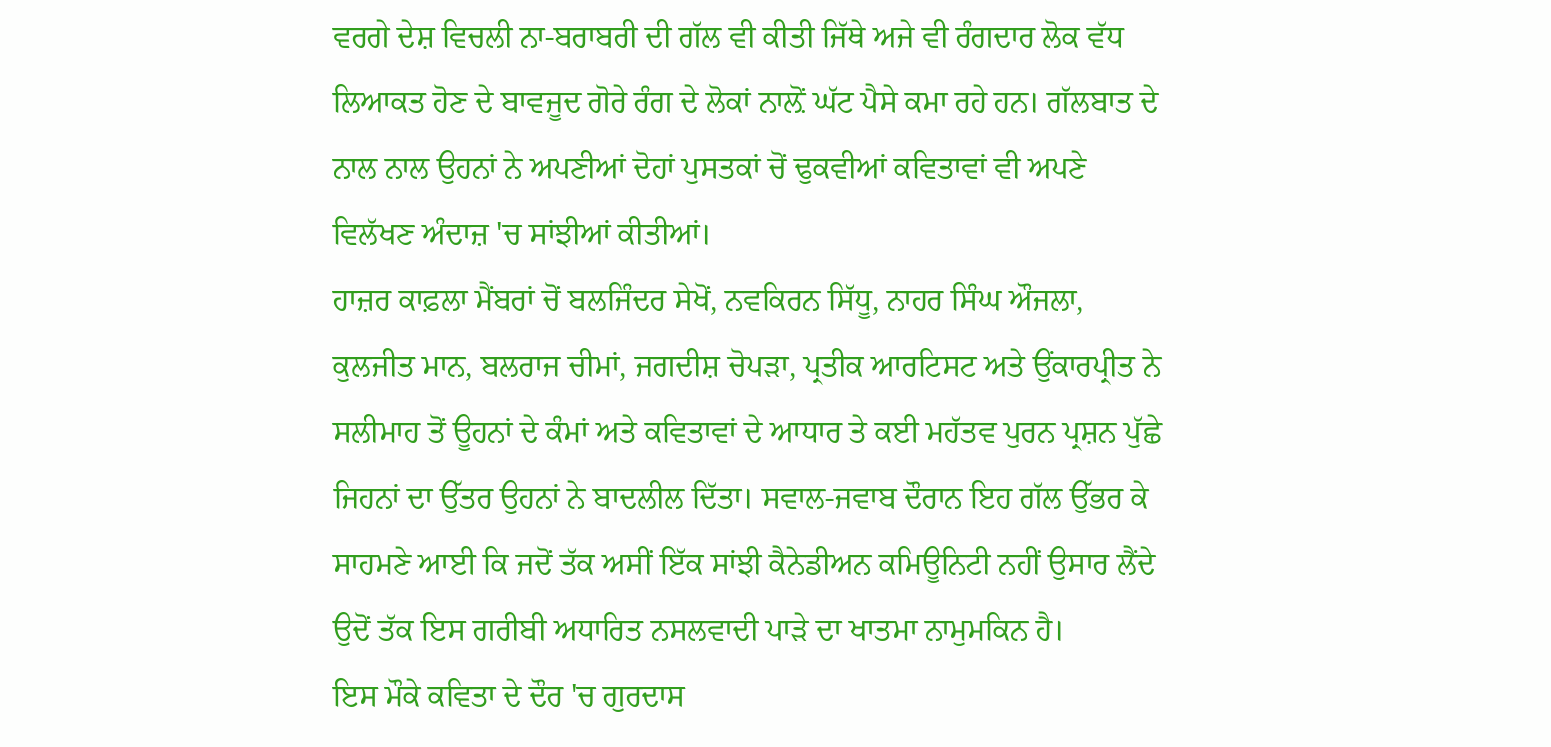ਵਰਗੇ ਦੇਸ਼ ਵਿਚਲੀ ਨਾ-ਬਰਾਬਰੀ ਦੀ ਗੱਲ ਵੀ ਕੀਤੀ ਜਿੱਥੇ ਅਜੇ ਵੀ ਰੰਗਦਾਰ ਲੋਕ ਵੱਧ ਲਿਆਕਤ ਹੋਣ ਦੇ ਬਾਵਜੂਦ ਗੋਰੇ ਰੰਗ ਦੇ ਲੋਕਾਂ ਨਾਲ਼ੋਂ ਘੱਟ ਪੈਸੇ ਕਮਾ ਰਹੇ ਹਨ। ਗੱਲਬਾਤ ਦੇ ਨਾਲ ਨਾਲ ਉਹਨਾਂ ਨੇ ਅਪਣੀਆਂ ਦੋਹਾਂ ਪੁਸਤਕਾਂ ਚੋਂ ਢੁਕਵੀਆਂ ਕਵਿਤਾਵਾਂ ਵੀ ਅਪਣੇ ਵਿਲੱਖਣ ਅੰਦਾਜ਼ 'ਚ ਸਾਂਝੀਆਂ ਕੀਤੀਆਂ।
ਹਾਜ਼ਰ ਕਾਫ਼ਲਾ ਮੈਂਬਰਾਂ ਚੋਂ ਬਲਜਿੰਦਰ ਸੇਖੋਂ, ਨਵਕਿਰਨ ਸਿੱਧੂ, ਨਾਹਰ ਸਿੰਘ ਔਜਲਾ, ਕੁਲਜੀਤ ਮਾਨ, ਬਲਰਾਜ ਚੀਮਾਂ, ਜਗਦੀਸ਼ ਚੋਪੜਾ, ਪ੍ਰਤੀਕ ਆਰਟਿਸਟ ਅਤੇ ਉਂਕਾਰਪ੍ਰੀਤ ਨੇ ਸਲੀਮਾਹ ਤੋਂ ਊਹਨਾਂ ਦੇ ਕੰਮਾਂ ਅਤੇ ਕਵਿਤਾਵਾਂ ਦੇ ਆਧਾਰ ਤੇ ਕਈ ਮਹੱਤਵ ਪੁਰਨ ਪ੍ਰਸ਼ਨ ਪੁੱਛੇ ਜਿਹਨਾਂ ਦਾ ਉੱਤਰ ਉਹਨਾਂ ਨੇ ਬਾਦਲੀਲ ਦਿੱਤਾ। ਸਵਾਲ-ਜਵਾਬ ਦੌਰਾਨ ਇਹ ਗੱਲ ਉੱਭਰ ਕੇ ਸਾਹਮਣੇ ਆਈ ਕਿ ਜਦੋਂ ਤੱਕ ਅਸੀਂ ਇੱਕ ਸਾਂਝੀ ਕੈਨੇਡੀਅਨ ਕਮਿਊਨਿਟੀ ਨਹੀਂ ਉਸਾਰ ਲੈਂਦੇ ਉਦੋਂ ਤੱਕ ਇਸ ਗਰੀਬੀ ਅਧਾਰਿਤ ਨਸਲਵਾਦੀ ਪਾੜੇ ਦਾ ਖਾਤਮਾ ਨਾਮੁਮਕਿਨ ਹੈ।
ਇਸ ਮੌਕੇ ਕਵਿਤਾ ਦੇ ਦੌਰ 'ਚ ਗੁਰਦਾਸ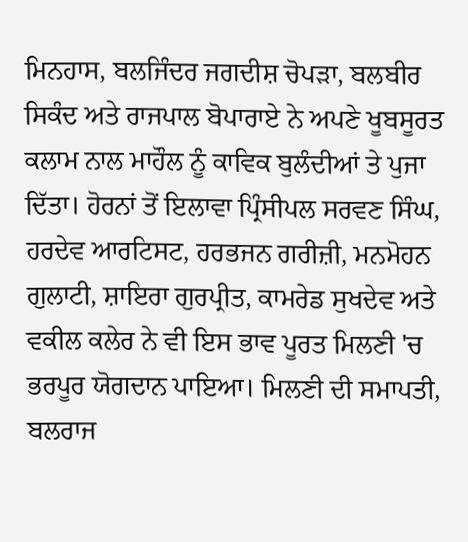ਮਿਨਹਾਸ, ਬਲਜਿੰਦਰ ਜਗਦੀਸ਼ ਚੋਪੜਾ, ਬਲਬੀਰ ਸਿਕੰਦ ਅਤੇ ਰਾਜਪਾਲ ਬੋਪਾਰਾਏ ਨੇ ਅਪਣੇ ਖੂਬਸੂਰਤ ਕਲਾਮ ਨਾਲ ਮਾਹੌਲ ਨੂੰ ਕਾਵਿਕ ਬੁਲੰਦੀਆਂ ਤੇ ਪੁਜਾ ਦਿੱਤਾ। ਹੋਰਨਾਂ ਤੋਂ ਇਲਾਵਾ ਪ੍ਰਿੰਸੀਪਲ ਸਰਵਣ ਸਿੰਘ, ਹਰਦੇਵ ਆਰਟਿਸਟ, ਹਰਭਜਨ ਗਰੀਜ਼ੀ, ਮਨਮੋਹਨ ਗੁਲਾਟੀ, ਸ਼ਾਇਰਾ ਗੁਰਪ੍ਰੀਤ, ਕਾਮਰੇਡ ਸੁਖਦੇਵ ਅਤੇ ਵਕੀਲ ਕਲੇਰ ਨੇ ਵੀ ਇਸ ਭਾਵ ਪੂਰਤ ਮਿਲਣੀ 'ਚ ਭਰਪੂਰ ਯੋਗਦਾਨ ਪਾਇਆ। ਮਿਲਣੀ ਦੀ ਸਮਾਪਤੀ, ਬਲਰਾਜ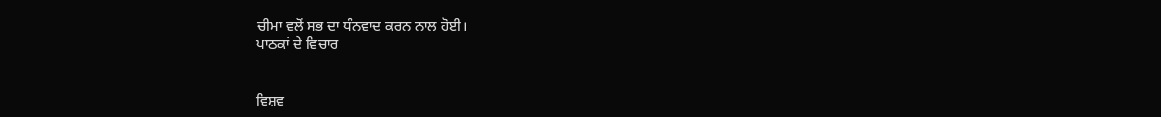ਚੀਮਾ ਵਲੋਂ ਸਭ ਦਾ ਧੰਨਵਾਦ ਕਰਨ ਨਾਲ ਹੋਈ।
ਪਾਠਕਾਂ ਦੇ ਵਿਚਾਰ


ਵਿਸ਼ਵ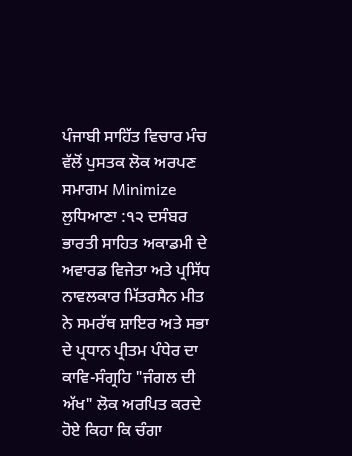ਪੰਜਾਬੀ ਸਾਹਿੱਤ ਵਿਚਾਰ ਮੰਚ ਵੱਲੋਂ ਪੁਸਤਕ ਲੋਕ ਅਰਪਣ ਸਮਾਗਮ Minimize
ਲੁਧਿਆਣਾ :੧੨ ਦਸੰਬਰ
ਭਾਰਤੀ ਸਾਹਿਤ ਅਕਾਡਮੀ ਦੇ ਅਵਾਰਡ ਵਿਜੇਤਾ ਅਤੇ ਪ੍ਰਸਿੱਧ  ਨਾਵਲਕਾਰ ਮਿੱਤਰਸੈਨ ਮੀਤ ਨੇ ਸਮਰੱਥ ਸ਼ਾਇਰ ਅਤੇ ਸਭਾ ਦੇ ਪ੍ਰਧਾਨ ਪ੍ਰੀਤਮ ਪੰਧੇਰ ਦਾ ਕਾਵਿ-ਸੰਗ੍ਰਹਿ "ਜੰਗਲ ਦੀ ਅੱਖ" ਲੋਕ ਅਰਪਿਤ ਕਰਦੇ ਹੋਏ ਕਿਹਾ ਕਿ ਚੰਗਾ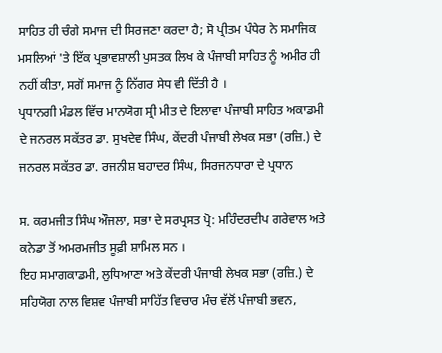ਸਾਹਿਤ ਹੀ ਚੰਗੇ ਸਮਾਜ ਦੀ ਸਿਰਜਣਾ ਕਰਦਾ ਹੈ; ਸੋ ਪ੍ਰੀਤਮ ਪੰਧੇਰ ਨੇ ਸਮਾਜਿਕ ਮਸਲਿਆਂ 'ਤੇ ਇੱਕ ਪ੍ਰਭਾਵਸ਼ਾਲੀ ਪੁਸਤਕ ਲਿਖ ਕੇ ਪੰਜਾਬੀ ਸਾਹਿਤ ਨੂੰ ਅਮੀਰ ਹੀ ਨਹੀਂ ਕੀਤਾ, ਸਗੋਂ ਸਮਾਜ ਨੂੰ ਨਿੱਗਰ ਸੇਧ ਵੀ ਦਿੱਤੀ ਹੈ ।
ਪ੍ਰਧਾਨਗੀ ਮੰਡਲ ਵਿੱਚ ਮਾਨਯੋਗ ਸ੍ਰੀ ਮੀਤ ਦੇ ਇਲਾਵਾ ਪੰਜਾਬੀ ਸਾਹਿਤ ਅਕਾਡਮੀ ਦੇ ਜਨਰਲ ਸਕੱਤਰ ਡਾ. ਸੁਖਦੇਵ ਸਿੰਘ, ਕੇਂਦਰੀ ਪੰਜਾਬੀ ਲੇਖਕ ਸਭਾ (ਰਜ਼ਿ.) ਦੇ ਜਨਰਲ ਸਕੱਤਰ ਡਾ. ਰਜਨੀਸ਼ ਬਹਾਦਰ ਸਿੰਘ, ਸਿਰਜਨਧਾਰਾ ਦੇ ਪ੍ਰਧਾਨ

ਸ. ਕਰਮਜੀਤ ਸਿੰਘ ਔਜਲਾ, ਸਭਾ ਦੇ ਸਰਪ੍ਰਸਤ ਪ੍ਰੋ: ਮਹਿੰਦਰਦੀਪ ਗਰੇਵਾਲ ਅਤੇ ਕਨੇਡਾ ਤੋਂ ਅਮਰਮਜੀਤ ਸੂਫ਼ੀ ਸ਼ਾਮਿਲ ਸਨ ।
ਇਹ ਸਮਾਗਕਾਡਮੀ, ਲੁਧਿਆਣਾ ਅਤੇ ਕੇਂਦਰੀ ਪੰਜਾਬੀ ਲੇਖਕ ਸਭਾ (ਰਜ਼ਿ.) ਦੇ ਸਹਿਯੋਗ ਨਾਲ ਵਿਸ਼ਵ ਪੰਜਾਬੀ ਸਾਹਿੱਤ ਵਿਚਾਰ ਮੰਚ ਵੱਲੋਂ ਪੰਜਾਬੀ ਭਵਨ,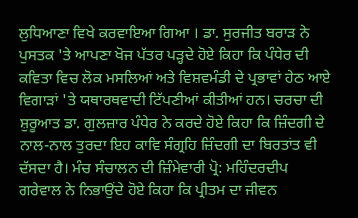ਲੁਧਿਆਣਾ ਵਿਖੇ ਕਰਵਾਇਆ ਗਿਆ । ਡਾ. ਸੁਰਜੀਤ ਬਰਾੜ ਨੇ ਪੁਸਤਕ 'ਤੇ ਆਪਣਾ ਖੋਜ ਪੱਤਰ ਪੜ੍ਹਦੇ ਹੋਏ ਕਿਹਾ ਕਿ ਪੰਧੇਰ ਦੀ ਕਵਿਤਾ ਵਿਚ ਲੋਕ ਮਸਲਿਆਂ ਅਤੇ ਵਿਸ਼ਵਮੰਡੀ ਦੇ ਪ੍ਰਭਾਵਾਂ ਹੇਠ ਆਏ ਵਿਗਾੜਾਂ 'ਤੇ ਯਥਾਰਥਵਾਦੀ ਟਿੱਪਣੀਆਂ ਕੀਤੀਆਂ ਹਨ। ਚਰਚਾ ਦੀ ਸ਼ੁਰੂਆਤ ਡਾ. ਗੁਲਜ਼ਾਰ ਪੰਧੇਰ ਨੇ ਕਰਦੇ ਹੋਏ ਕਿਹਾ ਕਿ ਜ਼ਿੰਦਗੀ ਦੇ ਨਾਲ-ਨਾਲ ਤੁਰਦਾ ਇਹ ਕਾਵਿ ਸੰਗ੍ਰਹਿ ਜ਼ਿੰਦਗੀ ਦਾ ਬਿਰਤਾਂਤ ਵੀ ਦੱਸਦਾ ਹੈ। ਮੰਚ ਸੰਚਾਲਨ ਦੀ ਜ਼ਿੰਮੇਵਾਰੀ ਪ੍ਰੋ: ਮਹਿੰਦਰਦੀਪ ਗਰੇਵਾਲ ਨੇ ਨਿਭਾਉਂਦੇ ਹੋਏ ਕਿਹਾ ਕਿ ਪ੍ਰੀਤਮ ਦਾ ਜੀਵਨ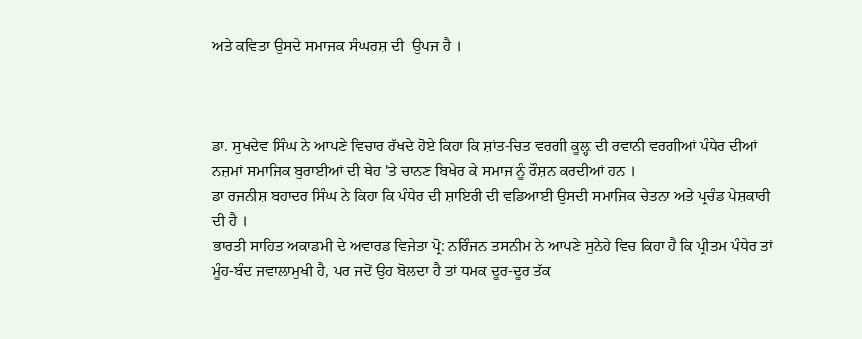ਅਤੇ ਕਵਿਤਾ ਉਸਦੇ ਸਮਾਜਕ ਸੰਘਰਸ਼ ਦੀ  ਉਪਜ ਹੈ ।



ਡਾ. ਸੁਖਦੇਵ ਸਿੰਘ ਨੇ ਆਪਣੇ ਵਿਚਾਰ ਰੱਖਦੇ ਹੋਏ ਕਿਹਾ ਕਿ ਸ਼ਾਂਤ-ਚਿਤ ਵਰਗੀ ਕੂਲ਼੍ਹ ਦੀ ਰਵਾਨੀ ਵਰਗੀਆਂ ਪੰਧੇਰ ਦੀਆਂ ਨਜ਼ਮਾਂ ਸਮਾਜਿਕ ਬੁਰਾਈਆਂ ਦੀ ਥੇਹ 'ਤੇ ਚਾਨਣ ਬਿਖੇਰ ਕੇ ਸਮਾਜ ਨੂੰ ਰੌਸ਼ਨ ਕਰਦੀਆਂ ਹਨ ।
ਡਾ ਰਜਨੀਸ਼ ਬਹਾਦਰ ਸਿੰਘ ਨੇ ਕਿਹਾ ਕਿ ਪੰਧੇਰ ਦੀ ਸ਼ਾਇਰੀ ਦੀ ਵਡਿਆਈ ਉਸਦੀ ਸਮਾਜਿਕ ਚੇਤਨਾ ਅਤੇ ਪ੍ਰਚੰਡ ਪੇਸ਼ਕਾਰੀ ਦੀ ਹੈ ।
ਭਾਰਤੀ ਸਾਹਿਤ ਅਕਾਡਮੀ ਦੇ ਅਵਾਰਡ ਵਿਜੇਤਾ ਪ੍ਰੋ: ਨਰਿੰਜਨ ਤਸਨੀਮ ਨੇ ਆਪਣੇ ਸੁਨੇਹੇ ਵਿਚ ਕਿਹਾ ਹੈ ਕਿ ਪ੍ਰੀਤਮ ਪੰਧੇਰ ਤਾਂ ਮੂੰਹ-ਬੰਦ ਜਵਾਲਾਮੁਖੀ ਹੈ, ਪਰ ਜਦੋਂ ਉਹ ਬੋਲਦਾ ਹੈ ਤਾਂ ਧਮਕ ਦੂਰ-ਦੂਰ ਤੱਕ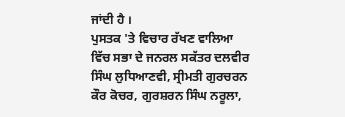ਜਾਂਦੀ ਹੈ ।
ਪੁਸਤਕ 'ਤੇ ਵਿਚਾਰ ਰੱਖਣ ਵਾਲਿਆ ਵਿੱਚ ਸਭਾ ਦੇ ਜਨਰਲ ਸਕੱਤਰ ਦਲਵੀਰ ਸਿੰਘ ਲੁਧਿਆਣਵੀ, ਸ੍ਰੀਮਤੀ ਗੁਰਚਰਨ ਕੌਰ ਕੋਚਰ, ਗੁਰਸ਼ਰਨ ਸਿੰਘ ਨਰੂਲਾ,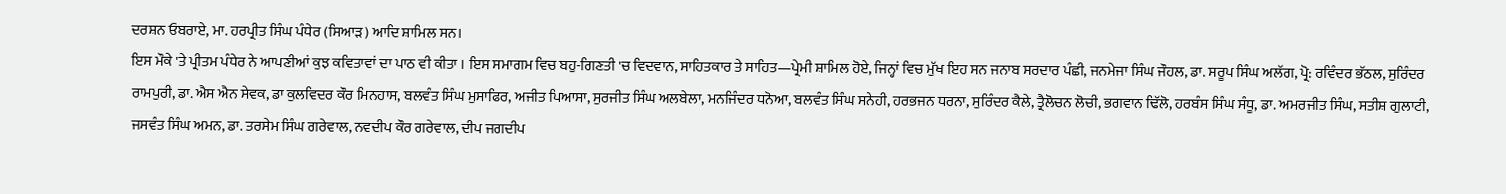ਦਰਸ਼ਨ ਓਬਰਾਏ, ਮਾ. ਹਰਪ੍ਰੀਤ ਸਿੰਘ ਪੰਧੇਰ (ਸਿਆੜ) ਆਦਿ ਸ਼ਾਮਿਲ ਸਨ।
ਇਸ ਮੌਕੇ 'ਤੇ ਪ੍ਰੀਤਮ ਪੰਧੇਰ ਨੇ ਆਪਣੀਆਂ ਕੁਝ ਕਵਿਤਾਵਾਂ ਦਾ ਪਾਠ ਵੀ ਕੀਤਾ । ਇਸ ਸਮਾਗਮ ਵਿਚ ਬਹੁ-ਗਿਣਤੀ 'ਚ ਵਿਦਵਾਨ, ਸਾਹਿਤਕਾਰ ਤੇ ਸਾਹਿਤ—ਪ੍ਰੇਮੀ ਸ਼ਾਮਿਲ ਹੋਏ, ਜਿਨ੍ਹਾਂ ਵਿਚ ਮੁੱਖ ਇਹ ਸਨ ਜਨਾਬ ਸਰਦਾਰ ਪੰਛੀ, ਜਨਮੇਜਾ ਸਿੰਘ ਜੌਹਲ, ਡਾ. ਸਰੂਪ ਸਿੰਘ ਅਲੱਗ, ਪ੍ਰੋ: ਰਵਿੰਦਰ ਭੱਠਲ, ਸੁਰਿੰਦਰ ਰਾਮਪੁਰੀ, ਡਾ. ਐਸ ਐਨ ਸੇਵਕ, ਡਾ ਕੁਲਵਿਦਰ ਕੌਰ ਮਿਨਹਾਸ, ਬਲਵੰਤ ਸਿੰਘ ਮੁਸਾਫਿਰ, ਅਜੀਤ ਪਿਆਸਾ, ਸੁਰਜੀਤ ਸਿੰਘ ਅਲਬੇਲਾ, ਮਨਜਿੰਦਰ ਧਨੋਆ, ਬਲਵੰਤ ਸਿੰਘ ਸਨੇਹੀ, ਹਰਭਜਨ ਧਰਨਾ, ਸੁਰਿੰਦਰ ਕੈਲੇ, ਤ੍ਰੈਲੋਚਨ ਲੋਚੀ, ਭਗਵਾਨ ਢਿੱਲੋ, ਹਰਬੰਸ ਸਿੰਘ ਸੰਧੂ, ਡਾ. ਅਮਰਜੀਤ ਸਿੰਘ, ਸਤੀਸ਼ ਗੁਲਾਟੀ, ਜਸਵੰਤ ਸਿੰਘ ਅਮਨ, ਡਾ. ਤਰਸੇਮ ਸਿੰਘ ਗਰੇਵਾਲ, ਨਵਦੀਪ ਕੌਰ ਗਰੇਵਾਲ, ਦੀਪ ਜਗਦੀਪ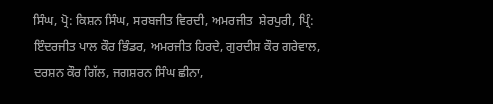ਸਿੰਘ, ਪ੍ਰੋ: ਕਿਸ਼ਨ ਸਿੰਘ, ਸਰਬਜੀਤ ਵਿਰਦੀ, ਅਮਰਜੀਤ  ਸ਼ੇਰਪੁਰੀ, ਪ੍ਰਿੰ: ਇੰਦਰਜੀਤ ਪਾਲ ਕੌਰ ਭਿੰਡਰ, ਅਮਰਜੀਤ ਹਿਰਦੇ, ਗੁਰਦੀਸ਼ ਕੌਰ ਗਰੇਵਾਲ, ਦਰਸ਼ਨ ਕੌਰ ਗਿੱਲ, ਜਗਸ਼ਰਨ ਸਿੰਘ ਛੀਨਾ,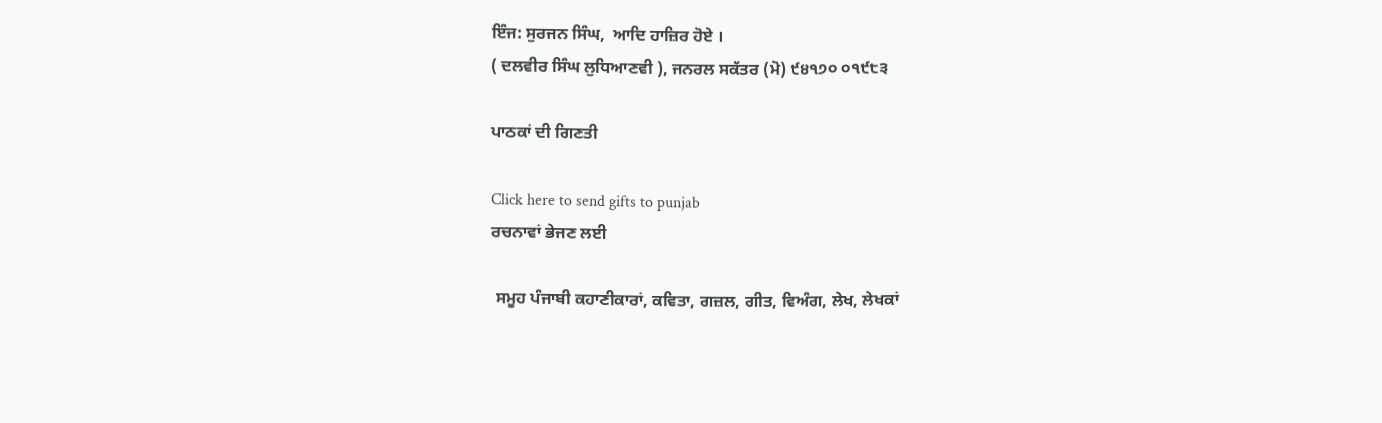ਇੰਜ: ਸੁਰਜਨ ਸਿੰਘ,  ਆਦਿ ਹਾਜ਼ਿਰ ਹੋਏ ।
( ਦਲਵੀਰ ਸਿੰਘ ਲੁਧਿਆਣਵੀ ), ਜਨਰਲ ਸਕੱਤਰ (ਮੋ) ੯੪੧੭੦ ੦੧੯੮੩

ਪਾਠਕਾਂ ਦੀ ਗਿਣਤੀ

Click here to send gifts to punjab
ਰਚਨਾਵਾਂ ਭੇਜਣ ਲਈ

 ਸਮੂਹ ਪੰਜਾਬੀ ਕਹਾਣੀਕਾਰਾਂ, ਕਵਿਤਾ, ਗਜ਼ਲ, ਗੀਤ, ਵਿਅੰਗ, ਲੇਖ, ਲੇਖਕਾਂ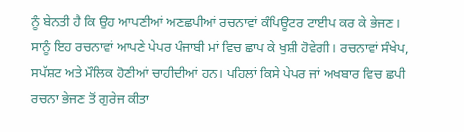ਨੂੰ ਬੇਨਤੀ ਹੈ ਕਿ ਉਹ ਆਪਣੀਆਂ ਅਣਛਪੀਆਂ ਰਚਨਾਵਾਂ ਕੰਪਿਊਟਰ ਟਾਈਪ ਕਰ ਕੇ ਭੇਜਣ। ਸਾਨੂੰ ਇਹ ਰਚਨਾਵਾਂ ਆਪਣੇ ਪੇਪਰ ਪੰਜਾਬੀ ਮਾਂ ਵਿਚ ਛਾਪ ਕੇ ਖੁਸ਼ੀ ਹੋਵੇਗੀ। ਰਚਨਾਵਾਂ ਸੰਖੇਪ, ਸਪੱਸ਼ਟ ਅਤੇ ਮੌਲਿਕ ਹੋਣੀਆਂ ਚਾਹੀਦੀਆਂ ਹਨ। ਪਹਿਲਾਂ ਕਿਸੇ ਪੇਪਰ ਜਾਂ ਅਖਬਾਰ ਵਿਚ ਛਪੀ ਰਚਨਾ ਭੇਜਣ ਤੋਂ ਗੁਰੇਜ ਕੀਤਾ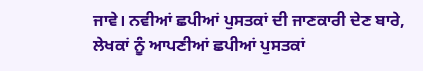ਜਾਵੇ। ਨਵੀਆਂ ਛਪੀਆਂ ਪੁਸਤਕਾਂ ਦੀ ਜਾਣਕਾਰੀ ਦੇਣ ਬਾਰੇ, ਲੇਖਕਾਂ ਨੂੰ ਆਪਣੀਆਂ ਛਪੀਆਂ ਪੁਸਤਕਾਂ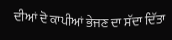ਦੀਆਂ ਦੋ ਕਾਪੀਆਂ ਭੇਜਣ ਦਾ ਸੱਦਾ ਦਿੱਤਾ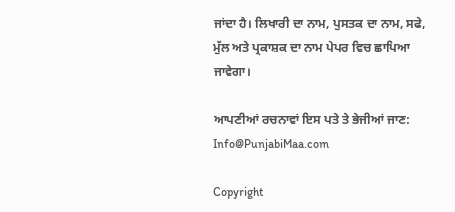ਜਾਂਦਾ ਹੈ। ਲਿਖਾਰੀ ਦਾ ਨਾਮ, ਪੁਸਤਕ ਦਾ ਨਾਮ, ਸਫੇ, ਮੁੱਲ ਅਤੇ ਪ੍ਰਕਾਸ਼ਕ ਦਾ ਨਾਮ ਪੇਪਰ ਵਿਚ ਛਾਪਿਆ ਜਾਵੇਗਾ।

ਆਪਣੀਆਂ ਰਚਨਾਵਾਂ ਇਸ ਪਤੇ ਤੇ ਭੇਜੀਆਂ ਜਾਣ: Info@PunjabiMaa.com

Copyright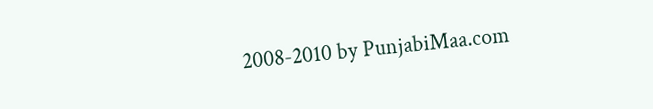2008-2010 by PunjabiMaa.com